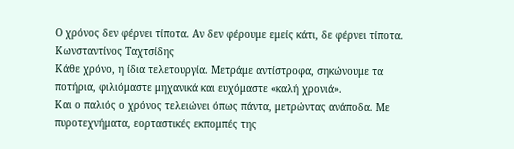Ο χρόνος δεν φέρνει τίποτα. Αν δεν φέρουμε εμείς κάτι, δε φέρνει τίποτα.
Κωνσταντίνος Ταχτσίδης
Κάθε χρόνο, η ίδια τελετουργία. Μετράμε αντίστροφα, σηκώνουμε τα ποτήρια, φιλιόμαστε μηχανικά και ευχόμαστε «καλή χρονιά».
Και ο παλιός ο χρόνος τελειώνει όπως πάντα, μετρώντας ανάποδα. Με πυροτεχνήματα, εορταστικές εκπομπές της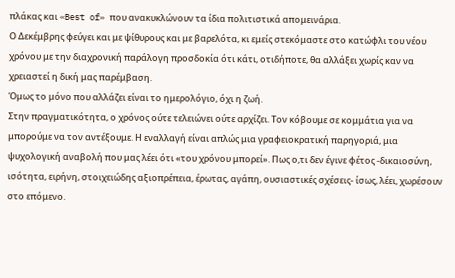πλάκας και «Best of» που ανακυκλώνουν τα ίδια πολιτιστικά απομεινάρια.
Ο Δεκέμβρης φεύγει και με ψίθυρους και με βαρελότα, κι εμείς στεκόμαστε στο κατώφλι του νέου χρόνου με την διαχρονική παράλογη προσδοκία ότι κάτι, οτιδήποτε, θα αλλάξει χωρίς καν να χρειαστεί η δική μας παρέμβαση.
Όμως το μόνο που αλλάζει είναι το ημερολόγιο, όχι η ζωή.
Στην πραγματικότητα, ο χρόνος ούτε τελειώνει ούτε αρχίζει. Τον κόβουμε σε κομμάτια για να μπορούμε να τον αντέξουμε. Η εναλλαγή είναι απλώς μια γραφειοκρατική παρηγοριά, μια ψυχολογική αναβολή που μας λέει ότι «του χρόνου μπορεί». Πως ο,τι δεν έγινε φέτος -δικαιοσύνη, ισότητα, ειρήνη, στοιχειώδης αξιοπρέπεια, έρωτας, αγάπη, ουσιαστικές σχέσεις- ίσως, λέει, χωρέσουν στο επόμενο.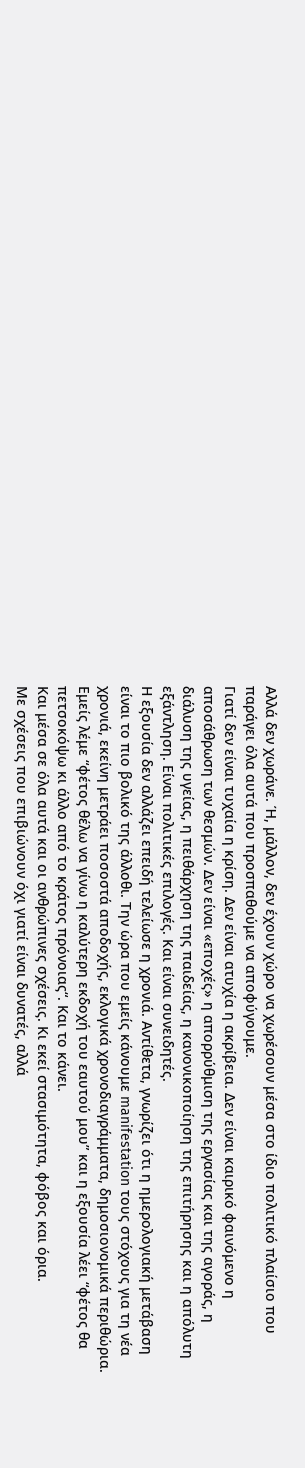Αλλά δεν χωράνε. Ή, μάλλον, δεν έχουν χώρο να χωρέσουν μέσα στο ίδιο πολιτικό πλαίσιο που παράγει όλα αυτά που προσπαθούμε να αποφύγουμε.
Γιατί δεν είναι τυχαία η κρίση. Δεν είναι ατυχία η ακρίβεια. Δεν είναι καιρικό φαινόμενο η αποσάθρωση των θεσμών. Δεν είναι «εποχές» η απορρύθμιση της εργασίας και της αγοράς, η διάλυση της υγείας, η πειθάρχηση της παιδείας, η κανονικοποίηση της επιτήρησης και η απόλυτη εξάντληση. Είναι πολιτικές επιλογές. Και είναι συνειδητές.
Η εξουσία δεν αλλάζει επειδή τελείωσε η χρονιά. Αντίθετα, γνωρίζει ότι η ημερολογιακή μετάβαση είναι το πιο βολικό της άλλοθι. Την ώρα που εμείς κάνουμε manifestation τους στόχους για τη νέα χρονιά, εκείνη μετράει ποσοστά αποδοχής, εκλογικά χρονοδιαγράμματα, δημοσιονομικά περιθώρια. Εμείς λέμε “φέτος θέλω να γίνω η καλύτερη εκδοχή του εαυτού μου” και η εξουσία λέει “φέτος θα πετσοκόψω κι άλλο από το κράτος πρόνοιας“. Και το κάνει.
Και μέσα σε όλα αυτά και οι ανθρώπινες σχέσεις. Κι εκεί στασιμότητα, φόβος και όρια.
Με σχέσεις που επιβιώνουν όχι γιατί είναι δυνατές, αλλά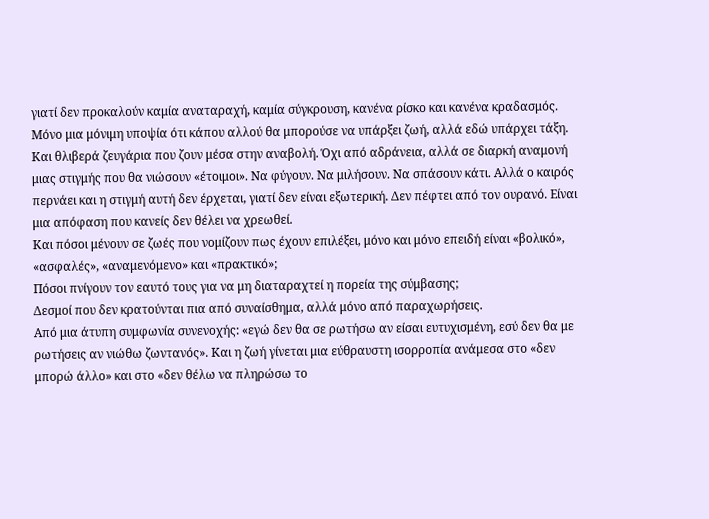γιατί δεν προκαλούν καμία αναταραχή, καμία σύγκρουση, κανένα ρίσκο και κανένα κραδασμός. Μόνο μια μόνιμη υποψία ότι κάπου αλλού θα μπορούσε να υπάρξει ζωή, αλλά εδώ υπάρχει τάξη.
Και θλιβερά ζευγάρια που ζουν μέσα στην αναβολή. Όχι από αδράνεια, αλλά σε διαρκή αναμονή μιας στιγμής που θα νιώσουν «έτοιμοι». Να φύγουν. Να μιλήσουν. Να σπάσουν κάτι. Αλλά ο καιρός περνάει και η στιγμή αυτή δεν έρχεται, γιατί δεν είναι εξωτερική. Δεν πέφτει από τον ουρανό. Είναι μια απόφαση που κανείς δεν θέλει να χρεωθεί.
Και πόσοι μένουν σε ζωές που νομίζουν πως έχουν επιλέξει, μόνο και μόνο επειδή είναι «βολικό», «ασφαλές», «αναμενόμενο» και «πρακτικό»;
Πόσοι πνίγουν τον εαυτό τους για να μη διαταραχτεί η πορεία της σύμβασης;
Δεσμοί που δεν κρατούνται πια από συναίσθημα, αλλά μόνο από παραχωρήσεις.
Από μια άτυπη συμφωνία συνενοχής: «εγώ δεν θα σε ρωτήσω αν είσαι ευτυχισμένη, εσύ δεν θα με ρωτήσεις αν νιώθω ζωντανός». Και η ζωή γίνεται μια εύθραυστη ισορροπία ανάμεσα στο «δεν μπορώ άλλο» και στο «δεν θέλω να πληρώσω το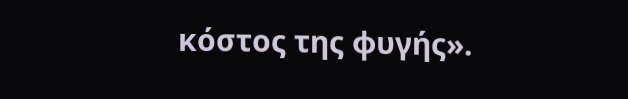κόστος της φυγής».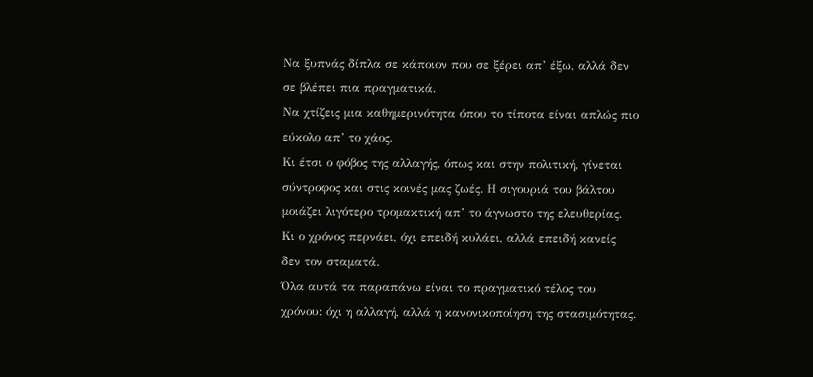Να ξυπνάς δίπλα σε κάποιον που σε ξέρει απ’ έξω, αλλά δεν σε βλέπει πια πραγματικά.
Να χτίζεις μια καθημερινότητα όπου το τίποτα είναι απλώς πιο εύκολο απ’ το χάος.
Κι έτσι ο φόβος της αλλαγής, όπως και στην πολιτική, γίνεται σύντροφος και στις κοινές μας ζωές. Η σιγουριά του βάλτου μοιάζει λιγότερο τρομακτική απ’ το άγνωστο της ελευθερίας.
Κι ο χρόνος περνάει, όχι επειδή κυλάει, αλλά επειδή κανείς δεν τον σταματά.
Όλα αυτά τα παραπάνω είναι το πραγματικό τέλος του χρόνου: όχι η αλλαγή, αλλά η κανονικοποίηση της στασιμότητας.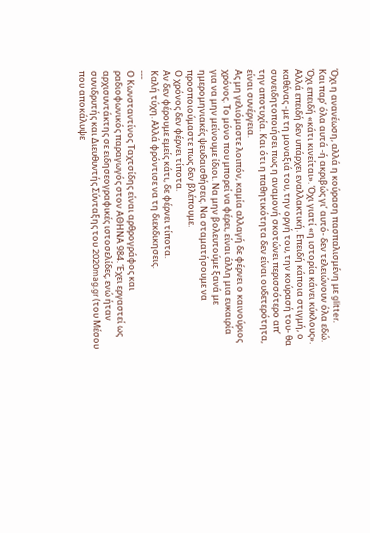Όχι η ανανέωση, αλλά η κούραση πασπαλισμένη με glitter.
Και παρ’ όλα αυτά -ή ακριβώς γι’ αυτό- δεν τελειώνουν όλα εδώ.
Όχι επειδή «κάτι κινείται». Όχι γιατί «η ιστορία κάνει κύκλους». Αλλά επειδή δεν υπάρχει εναλλακτική. Επειδή κάποια στιγμή, ο καθένας -με τη μοναξιά του, την οργή του, την κούρασή του- θα συνειδητοποιήσει πως η αναμονή σκοτώνει περισσότερο απ’ την αποτυχία. Και ότι η παθητικότητα δεν είναι ουδετερότητα, είναι συνέργεια.
Ας μη γελιόμαστε λοιπόν, καμία αλλαγή δε φέρνει ο καινούριος χρόνος. Το μόνο που μπορεί να φέρει, είναι άλλη μια ευκαιρία για να μην μείνουμε ίδιοι. Να μην βολευτούμε ξανά με ημερομηνιακές ψευδαισθήσεις. Να σταματήσουμε να προσποιούμαστε πως δεν βλέπουμε.
Ο χρόνος δεν φέρνει τίποτα.
Αν δεν φέρουμε εμείς κάτι, δε φέρνει τίποτα.
Καλή τύχη. Αλλά φρόντισε να τη διεκδικησεις.
---
Ο Κωνσταντίνος Ταχτσίδης είναι αρθρογράφος και ραδιοφωνικός παραγωγός στον ΑΘΗΝΑ 984. Έχει εργαστεί ως αρχισυντάκτης σε ειδησεογραφικές ιστοσελίδες, ενώ ήταν συνιδρυτής και Διευθυντής Σύνταξης του 2020mag.gr (του Μέσου που αποκάλυψε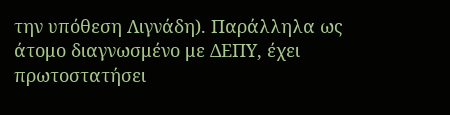την υπόθεση Λιγνάδη). Παράλληλα ως άτομο διαγνωσμένο με ΔΕΠΥ, έχει πρωτοστατήσει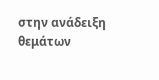στην ανάδειξη θεμάτων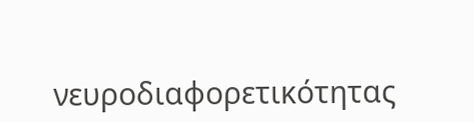νευροδιαφορετικότητας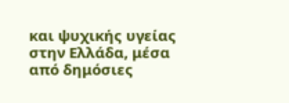και ψυχικής υγείας στην Ελλάδα, μέσα από δημόσιες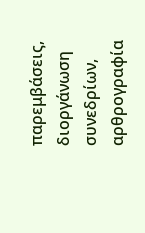παρεμβάσεις, διοργάνωση συνεδρίων, αρθρογραφία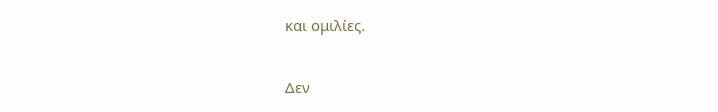και ομιλίες.

Δεν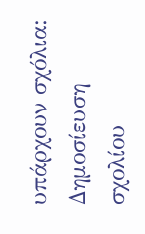υπάρχουν σχόλια:
Δημοσίευση σχολίου